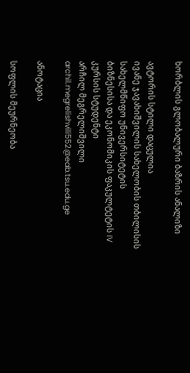ხორბლის გლობალური ბაზრის ანალიზი

ავტორის სტილი დაცულია
ივანე ჯავახიშვილის სახელობის თბილისის სახელმწიფო უნივერსიტეტის
ბიზნესისა და ეკონომიკის ფაკულტეტის IV კურსის სტუდენტი
არჩილ მეგრელიშვილი
archil.megrelishvili552@eab.tsu.edu.ge

ანოტაცია

სოფლის მეურნეობა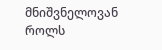მნიშვნელოვან როლს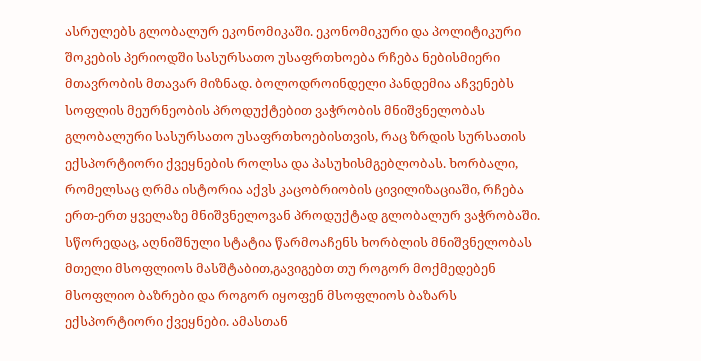ასრულებს გლობალურ ეკონომიკაში. ეკონომიკური და პოლიტიკური შოკების პერიოდში სასურსათო უსაფრთხოება რჩება ნებისმიერი მთავრობის მთავარ მიზნად. ბოლოდროინდელი პანდემია აჩვენებს სოფლის მეურნეობის პროდუქტებით ვაჭრობის მნიშვნელობას გლობალური სასურსათო უსაფრთხოებისთვის, რაც ზრდის სურსათის ექსპორტიორი ქვეყნების როლსა და პასუხისმგებლობას. ხორბალი, რომელსაც ღრმა ისტორია აქვს კაცობრიობის ცივილიზაციაში, რჩება ერთ-ერთ ყველაზე მნიშვნელოვან პროდუქტად გლობალურ ვაჭრობაში.
სწორედაც, აღნიშნული სტატია წარმოაჩენს ხორბლის მნიშვნელობას მთელი მსოფლიოს მასშტაბით,გავიგებთ თუ როგორ მოქმედებენ მსოფლიო ბაზრები და როგორ იყოფენ მსოფლიოს ბაზარს ექსპორტიორი ქვეყნები. ამასთან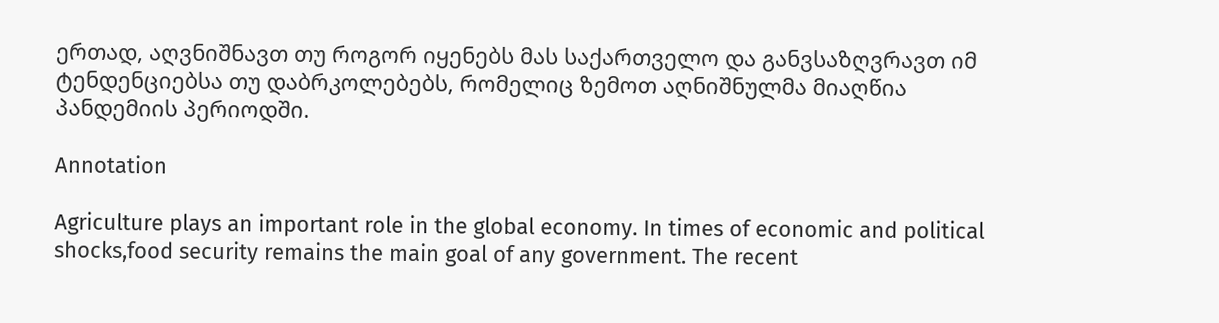ერთად, აღვნიშნავთ თუ როგორ იყენებს მას საქართველო და განვსაზღვრავთ იმ ტენდენციებსა თუ დაბრკოლებებს, რომელიც ზემოთ აღნიშნულმა მიაღწია პანდემიის პერიოდში.

Annotation

Agriculture plays an important role in the global economy. In times of economic and political shocks,food security remains the main goal of any government. The recent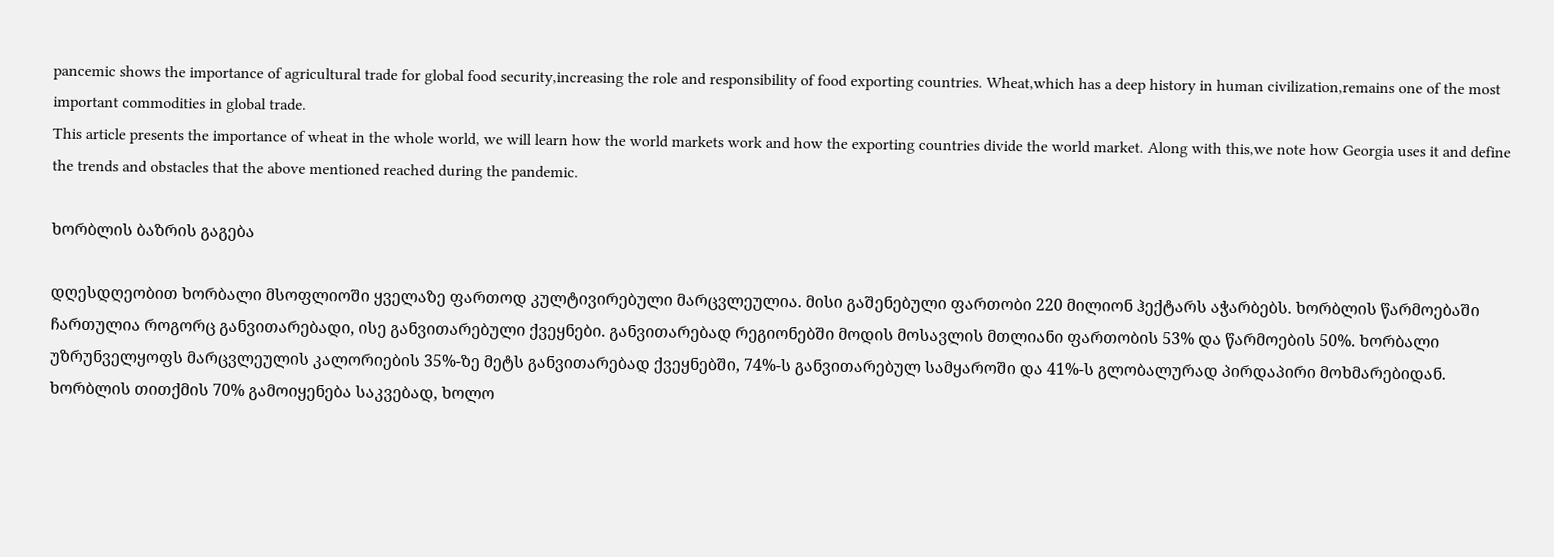pancemic shows the importance of agricultural trade for global food security,increasing the role and responsibility of food exporting countries. Wheat,which has a deep history in human civilization,remains one of the most important commodities in global trade.
This article presents the importance of wheat in the whole world, we will learn how the world markets work and how the exporting countries divide the world market. Along with this,we note how Georgia uses it and define the trends and obstacles that the above mentioned reached during the pandemic.

ხორბლის ბაზრის გაგება

დღესდღეობით ხორბალი მსოფლიოში ყველაზე ფართოდ კულტივირებული მარცვლეულია. მისი გაშენებული ფართობი 220 მილიონ ჰექტარს აჭარბებს. ხორბლის წარმოებაში ჩართულია როგორც განვითარებადი, ისე განვითარებული ქვეყნები. განვითარებად რეგიონებში მოდის მოსავლის მთლიანი ფართობის 53% და წარმოების 50%. ხორბალი უზრუნველყოფს მარცვლეულის კალორიების 35%-ზე მეტს განვითარებად ქვეყნებში, 74%-ს განვითარებულ სამყაროში და 41%-ს გლობალურად პირდაპირი მოხმარებიდან. ხორბლის თითქმის 70% გამოიყენება საკვებად, ხოლო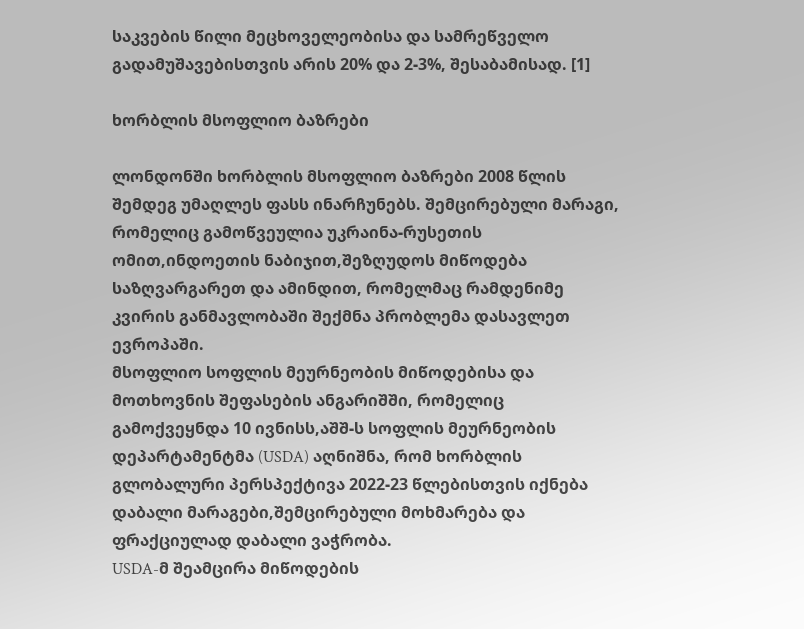საკვების წილი მეცხოველეობისა და სამრეწველო გადამუშავებისთვის არის 20% და 2-3%, შესაბამისად. [1]

ხორბლის მსოფლიო ბაზრები

ლონდონში ხორბლის მსოფლიო ბაზრები 2008 წლის შემდეგ უმაღლეს ფასს ინარჩუნებს. შემცირებული მარაგი, რომელიც გამოწვეულია უკრაინა-რუსეთის ომით,ინდოეთის ნაბიჯით,შეზღუდოს მიწოდება საზღვარგარეთ და ამინდით, რომელმაც რამდენიმე კვირის განმავლობაში შექმნა პრობლემა დასავლეთ ევროპაში.
მსოფლიო სოფლის მეურნეობის მიწოდებისა და მოთხოვნის შეფასების ანგარიშში, რომელიც გამოქვეყნდა 10 ივნისს,აშშ-ს სოფლის მეურნეობის დეპარტამენტმა (USDA) აღნიშნა, რომ ხორბლის გლობალური პერსპექტივა 2022-23 წლებისთვის იქნება დაბალი მარაგები,შემცირებული მოხმარება და ფრაქციულად დაბალი ვაჭრობა.
USDA-მ შეამცირა მიწოდების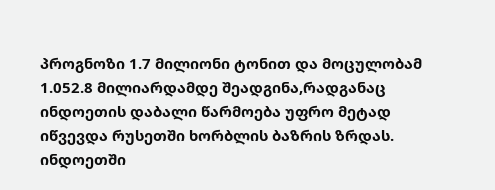პროგნოზი 1.7 მილიონი ტონით და მოცულობამ 1.052.8 მილიარდამდე შეადგინა,რადგანაც ინდოეთის დაბალი წარმოება უფრო მეტად იწვევდა რუსეთში ხორბლის ბაზრის ზრდას.
ინდოეთში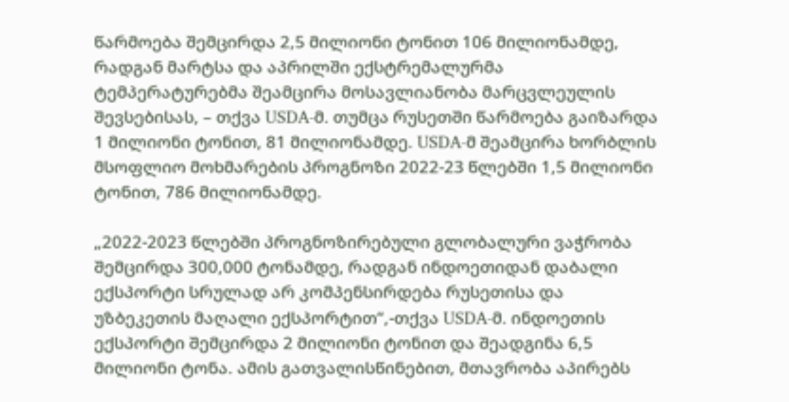წარმოება შემცირდა 2,5 მილიონი ტონით 106 მილიონამდე, რადგან მარტსა და აპრილში ექსტრემალურმა ტემპერატურებმა შეამცირა მოსავლიანობა მარცვლეულის შევსებისას, – თქვა USDA-მ. თუმცა რუსეთში წარმოება გაიზარდა 1 მილიონი ტონით, 81 მილიონამდე. USDA-მ შეამცირა ხორბლის მსოფლიო მოხმარების პროგნოზი 2022-23 წლებში 1,5 მილიონი ტონით, 786 მილიონამდე.

„2022-2023 წლებში პროგნოზირებული გლობალური ვაჭრობა შემცირდა 300,000 ტონამდე, რადგან ინდოეთიდან დაბალი ექსპორტი სრულად არ კომპენსირდება რუსეთისა და უზბეკეთის მაღალი ექსპორტით“,-თქვა USDA-მ. ინდოეთის ექსპორტი შემცირდა 2 მილიონი ტონით და შეადგინა 6,5 მილიონი ტონა. ამის გათვალისწინებით, მთავრობა აპირებს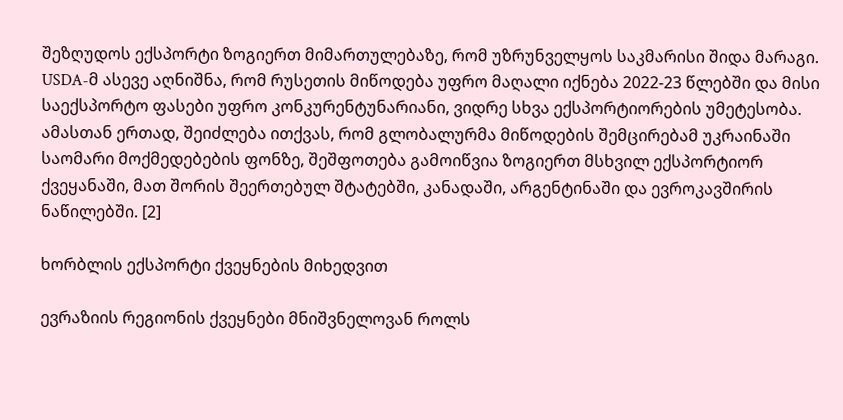შეზღუდოს ექსპორტი ზოგიერთ მიმართულებაზე, რომ უზრუნველყოს საკმარისი შიდა მარაგი.
USDA-მ ასევე აღნიშნა, რომ რუსეთის მიწოდება უფრო მაღალი იქნება 2022-23 წლებში და მისი საექსპორტო ფასები უფრო კონკურენტუნარიანი, ვიდრე სხვა ექსპორტიორების უმეტესობა.
ამასთან ერთად, შეიძლება ითქვას, რომ გლობალურმა მიწოდების შემცირებამ უკრაინაში საომარი მოქმედებების ფონზე, შეშფოთება გამოიწვია ზოგიერთ მსხვილ ექსპორტიორ ქვეყანაში, მათ შორის შეერთებულ შტატებში, კანადაში, არგენტინაში და ევროკავშირის ნაწილებში. [2]

ხორბლის ექსპორტი ქვეყნების მიხედვით

ევრაზიის რეგიონის ქვეყნები მნიშვნელოვან როლს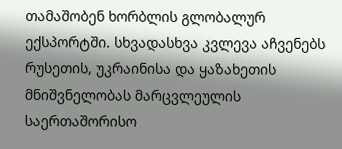თამაშობენ ხორბლის გლობალურ ექსპორტში. სხვადასხვა კვლევა აჩვენებს რუსეთის, უკრაინისა და ყაზახეთის მნიშვნელობას მარცვლეულის საერთაშორისო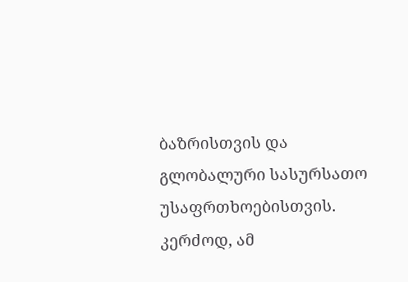ბაზრისთვის და გლობალური სასურსათო უსაფრთხოებისთვის. კერძოდ, ამ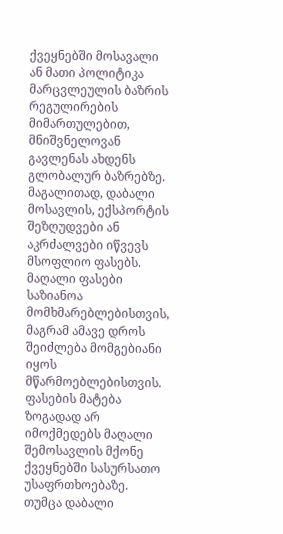ქვეყნებში მოსავალი ან მათი პოლიტიკა მარცვლეულის ბაზრის რეგულირების მიმართულებით, მნიშვნელოვან გავლენას ახდენს გლობალურ ბაზრებზე. მაგალითად, დაბალი მოსავლის, ექსპორტის შეზღუდვები ან აკრძალვები იწვევს მსოფლიო ფასებს. მაღალი ფასები საზიანოა მომხმარებლებისთვის, მაგრამ ამავე დროს შეიძლება მომგებიანი იყოს მწარმოებლებისთვის. ფასების მატება ზოგადად არ იმოქმედებს მაღალი შემოსავლის მქონე ქვეყნებში სასურსათო უსაფრთხოებაზე. თუმცა დაბალი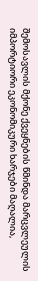შემოსავლის მქონე ქვეყნების წმინდა მარცვლეულის იმპორტიორი ეკონომიკური ხარჯები მაღალია,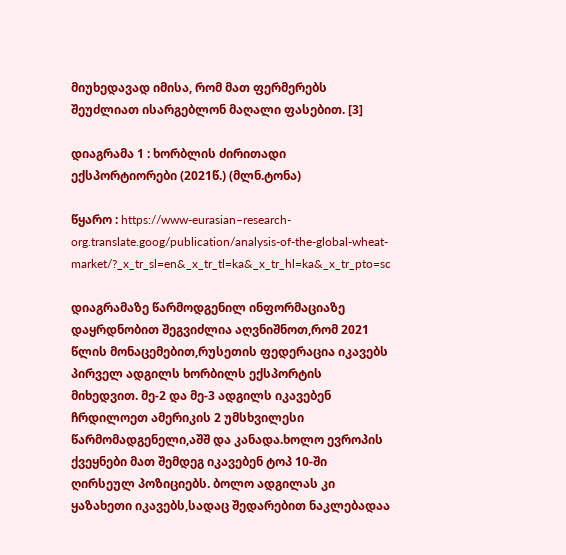მიუხედავად იმისა, რომ მათ ფერმერებს შეუძლიათ ისარგებლონ მაღალი ფასებით. [3]

დიაგრამა 1 : ხორბლის ძირითადი ექსპორტიორები (2021წ.) (მლნ.ტონა)

წყარო : https://www-eurasian–research-org.translate.goog/publication/analysis-of-the-global-wheat-market/?_x_tr_sl=en&_x_tr_tl=ka&_x_tr_hl=ka&_x_tr_pto=sc

დიაგრამაზე წარმოდგენილ ინფორმაციაზე დაყრდნობით შეგვიძლია აღვნიშნოთ,რომ 2021 წლის მონაცემებით,რუსეთის ფედერაცია იკავებს პირველ ადგილს ხორბილს ექსპორტის მიხედვით. მე-2 და მე-3 ადგილს იკავებენ ჩრდილოეთ ამერიკის 2 უმსხვილესი წარმომადგენელი,აშშ და კანადა.ხოლო ევროპის ქვეყნები მათ შემდეგ იკავებენ ტოპ 10-ში ღირსეულ პოზიციებს. ბოლო ადგილას კი ყაზახეთი იკავებს,სადაც შედარებით ნაკლებადაა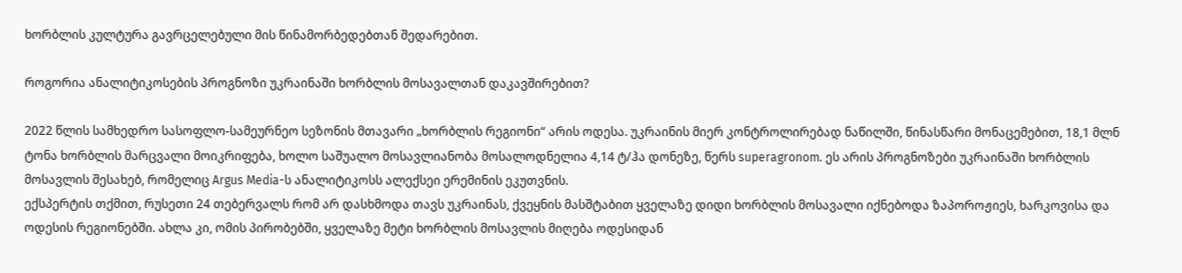ხორბლის კულტურა გავრცელებული მის წინამორბედებთან შედარებით.

როგორია ანალიტიკოსების პროგნოზი უკრაინაში ხორბლის მოსავალთან დაკავშირებით?

2022 წლის სამხედრო სასოფლო-სამეურნეო სეზონის მთავარი „ხორბლის რეგიონი“ არის ოდესა. უკრაინის მიერ კონტროლირებად ნაწილში, წინასწარი მონაცემებით, 18,1 მლნ ტონა ხორბლის მარცვალი მოიკრიფება, ხოლო საშუალო მოსავლიანობა მოსალოდნელია 4,14 ტ/ჰა დონეზე, წერს superagronom. ეს არის პროგნოზები უკრაინაში ხორბლის მოსავლის შესახებ, რომელიც Argus Media-ს ანალიტიკოსს ალექსეი ერემინის ეკუთვნის.
ექსპერტის თქმით, რუსეთი 24 თებერვალს რომ არ დასხმოდა თავს უკრაინას, ქვეყნის მასშტაბით ყველაზე დიდი ხორბლის მოსავალი იქნებოდა ზაპოროჟიეს, ხარკოვისა და ოდესის რეგიონებში. ახლა კი, ომის პირობებში, ყველაზე მეტი ხორბლის მოსავლის მიღება ოდესიდან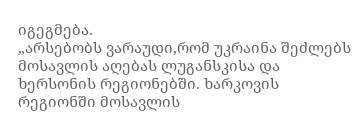იგეგმება.
„არსებობს ვარაუდი,რომ უკრაინა შეძლებს მოსავლის აღებას ლუგანსკისა და ხერსონის რეგიონებში. ხარკოვის რეგიონში მოსავლის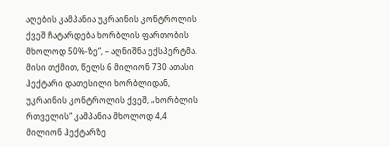აღების კამპანია უკრაინის კონტროლის ქვეშ ჩატარდება ხორბლის ფართობის მხოლოდ 50%-ზე“, – აღნიშნა ექსპერტმა.
მისი თქმით, წელს 6 მილიონ 730 ათასი ჰექტარი დათესილი ხორბლიდან, უკრაინის კონტროლის ქვეშ, „ხორბლის რთველის“ კამპანია მხოლოდ 4,4 მილიონ ჰექტარზე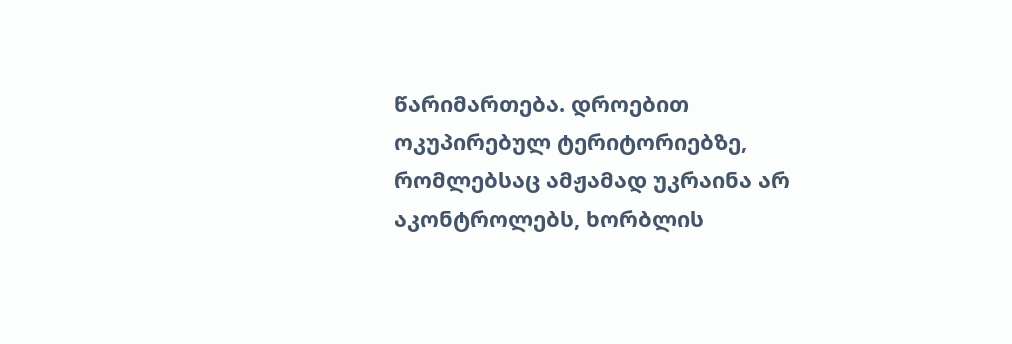წარიმართება. დროებით ოკუპირებულ ტერიტორიებზე, რომლებსაც ამჟამად უკრაინა არ აკონტროლებს, ხორბლის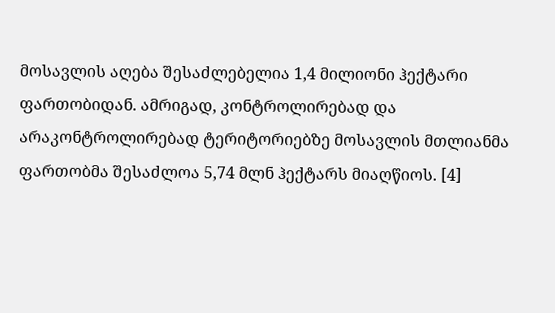მოსავლის აღება შესაძლებელია 1,4 მილიონი ჰექტარი ფართობიდან. ამრიგად, კონტროლირებად და არაკონტროლირებად ტერიტორიებზე მოსავლის მთლიანმა ფართობმა შესაძლოა 5,74 მლნ ჰექტარს მიაღწიოს. [4]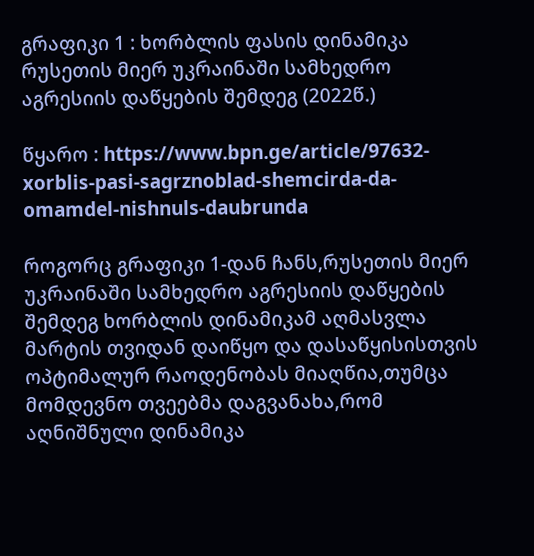გრაფიკი 1 : ხორბლის ფასის დინამიკა რუსეთის მიერ უკრაინაში სამხედრო აგრესიის დაწყების შემდეგ (2022წ.)

წყარო : https://www.bpn.ge/article/97632-xorblis-pasi-sagrznoblad-shemcirda-da-omamdel-nishnuls-daubrunda

როგორც გრაფიკი 1-დან ჩანს,რუსეთის მიერ უკრაინაში სამხედრო აგრესიის დაწყების შემდეგ ხორბლის დინამიკამ აღმასვლა მარტის თვიდან დაიწყო და დასაწყისისთვის ოპტიმალურ რაოდენობას მიაღწია,თუმცა მომდევნო თვეებმა დაგვანახა,რომ აღნიშნული დინამიკა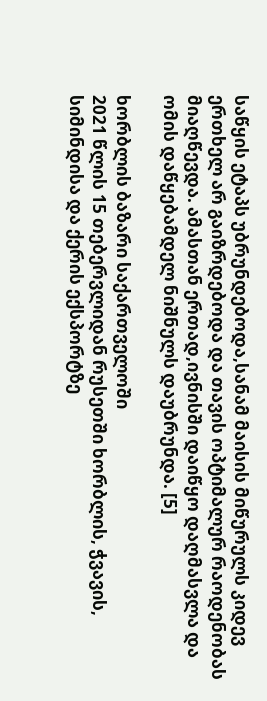საწყის ეტაპს უბრუნდებოდა,სანამ მაისის მიწურულს კიდევ ერთხელ არ გაიზრდებოდა და თავის ოპტიმალურ რაოდენობას მიაღწევდა. ამასთან ერთად,ივნისში დაიწყო დაღმასვლა და ომის დაწყებამდელ ნიშნულს დაუბრუნდა. [5]

ხორბლის ბაზარი საქართველოში
2021 წლის 15 თებერვლიდან რუსეთში ხორბლის, ჭვავის, სიმინდისა და ქერის ექსპორტზე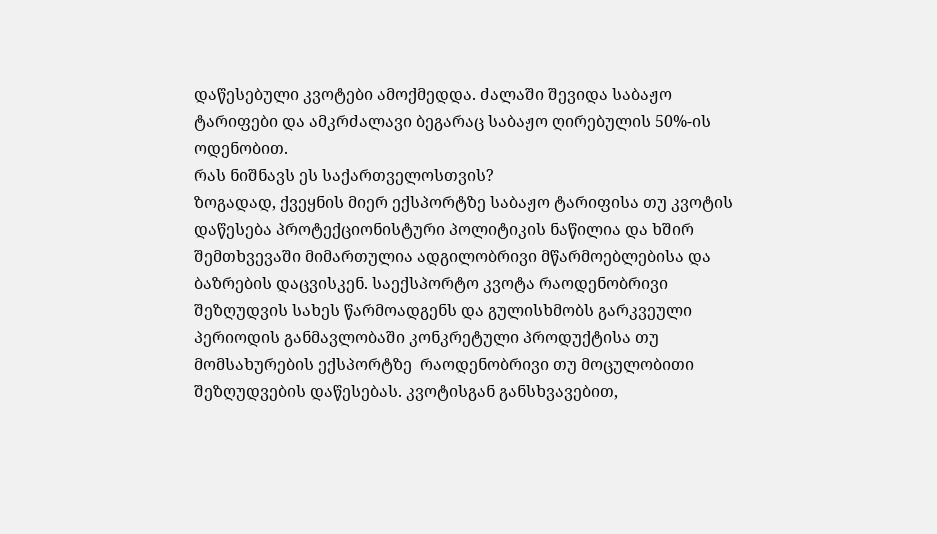დაწესებული კვოტები ამოქმედდა. ძალაში შევიდა საბაჟო ტარიფები და ამკრძალავი ბეგარაც საბაჟო ღირებულის 50%-ის ოდენობით.
რას ნიშნავს ეს საქართველოსთვის?
ზოგადად, ქვეყნის მიერ ექსპორტზე საბაჟო ტარიფისა თუ კვოტის დაწესება პროტექციონისტური პოლიტიკის ნაწილია და ხშირ შემთხვევაში მიმართულია ადგილობრივი მწარმოებლებისა და ბაზრების დაცვისკენ. საექსპორტო კვოტა რაოდენობრივი შეზღუდვის სახეს წარმოადგენს და გულისხმობს გარკვეული პერიოდის განმავლობაში კონკრეტული პროდუქტისა თუ მომსახურების ექსპორტზე  რაოდენობრივი თუ მოცულობითი შეზღუდვების დაწესებას. კვოტისგან განსხვავებით,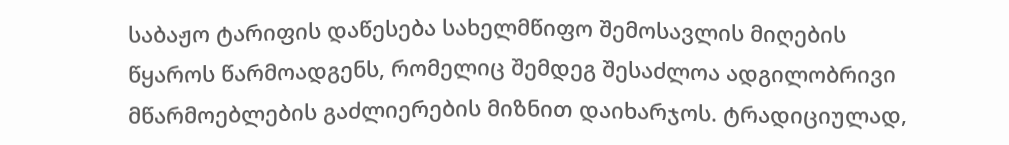საბაჟო ტარიფის დაწესება სახელმწიფო შემოსავლის მიღების წყაროს წარმოადგენს, რომელიც შემდეგ შესაძლოა ადგილობრივი მწარმოებლების გაძლიერების მიზნით დაიხარჯოს. ტრადიციულად,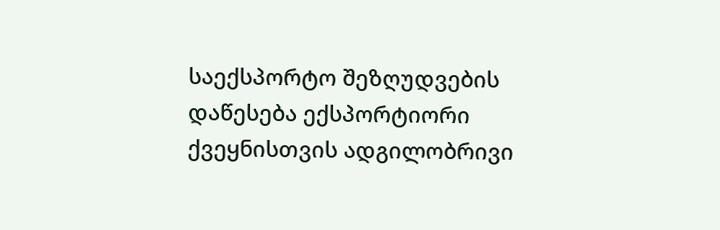საექსპორტო შეზღუდვების დაწესება ექსპორტიორი ქვეყნისთვის ადგილობრივი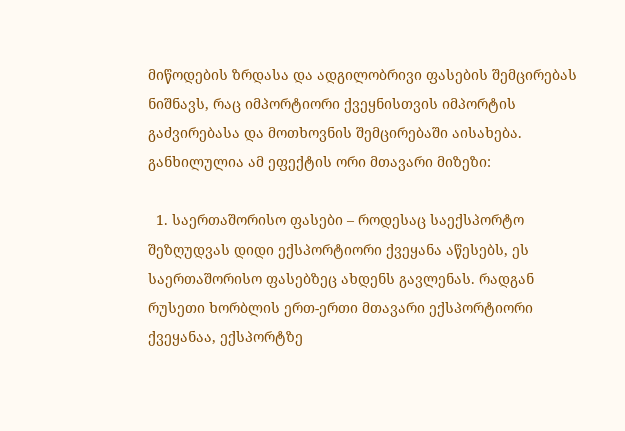მიწოდების ზრდასა და ადგილობრივი ფასების შემცირებას ნიშნავს, რაც იმპორტიორი ქვეყნისთვის იმპორტის გაძვირებასა და მოთხოვნის შემცირებაში აისახება. განხილულია ამ ეფექტის ორი მთავარი მიზეზი:

  1. საერთაშორისო ფასები – როდესაც საექსპორტო შეზღუდვას დიდი ექსპორტიორი ქვეყანა აწესებს, ეს საერთაშორისო ფასებზეც ახდენს გავლენას. რადგან რუსეთი ხორბლის ერთ-ერთი მთავარი ექსპორტიორი ქვეყანაა, ექსპორტზე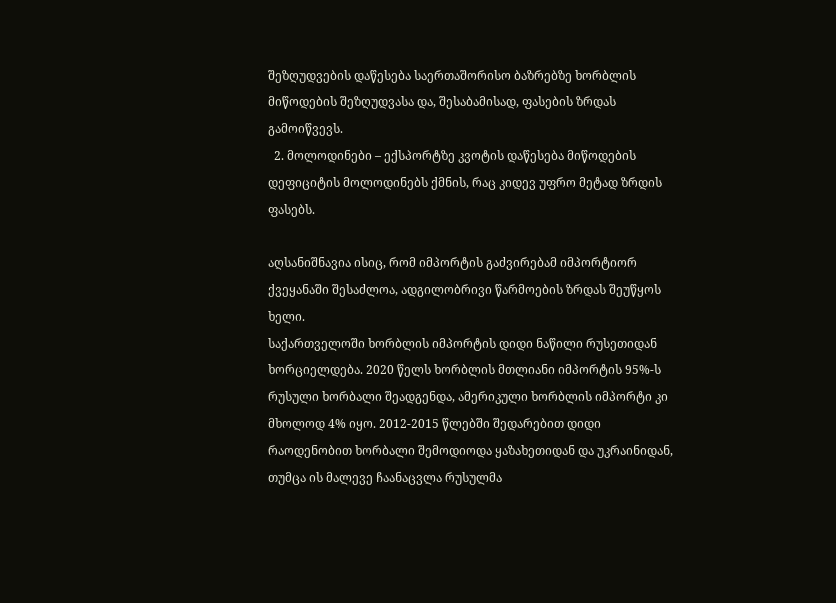შეზღუდვების დაწესება საერთაშორისო ბაზრებზე ხორბლის მიწოდების შეზღუდვასა და, შესაბამისად, ფასების ზრდას გამოიწვევს.
  2. მოლოდინები – ექსპორტზე კვოტის დაწესება მიწოდების დეფიციტის მოლოდინებს ქმნის, რაც კიდევ უფრო მეტად ზრდის ფასებს.

აღსანიშნავია ისიც, რომ იმპორტის გაძვირებამ იმპორტიორ ქვეყანაში შესაძლოა, ადგილობრივი წარმოების ზრდას შეუწყოს ხელი.
საქართველოში ხორბლის იმპორტის დიდი ნაწილი რუსეთიდან ხორციელდება. 2020 წელს ხორბლის მთლიანი იმპორტის 95%-ს რუსული ხორბალი შეადგენდა, ამერიკული ხორბლის იმპორტი კი მხოლოდ 4% იყო. 2012-2015 წლებში შედარებით დიდი რაოდენობით ხორბალი შემოდიოდა ყაზახეთიდან და უკრაინიდან, თუმცა ის მალევე ჩაანაცვლა რუსულმა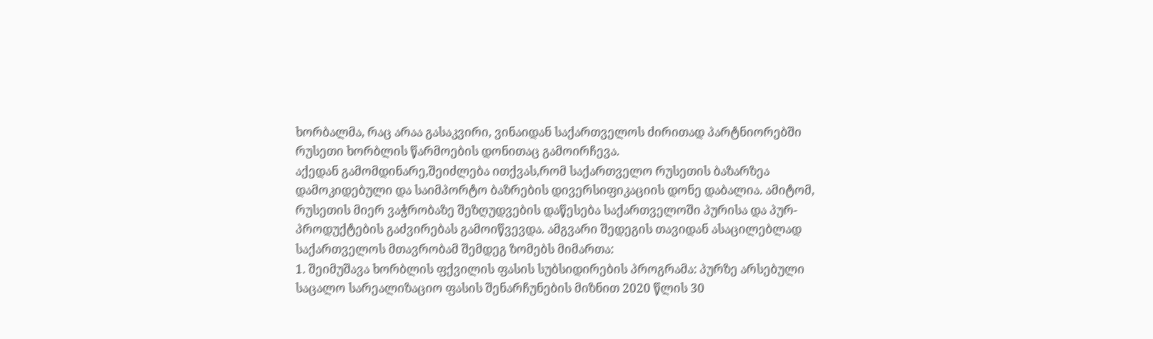ხორბალმა, რაც არაა გასაკვირი, ვინაიდან საქართველოს ძირითად პარტნიორებში რუსეთი ხორბლის წარმოების დონითაც გამოირჩევა.
აქედან გამომდინარე,შეიძლება ითქვას,რომ საქართველო რუსეთის ბაზარზეა დამოკიდებული და საიმპორტო ბაზრების დივერსიფიკაციის დონე დაბალია. ამიტომ, რუსეთის მიერ ვაჭრობაზე შეზღუდვების დაწესება საქართველოში პურისა და პურ-პროდუქტების გაძვირებას გამოიწვევდა. ამგვარი შედეგის თავიდან ასაცილებლად საქართველოს მთავრობამ შემდეგ ზომებს მიმართა:
1. შეიმუშავა ხორბლის ფქვილის ფასის სუბსიდირების პროგრამა: პურზე არსებული საცალო სარეალიზაციო ფასის შენარჩუნების მიზნით 2020 წლის 30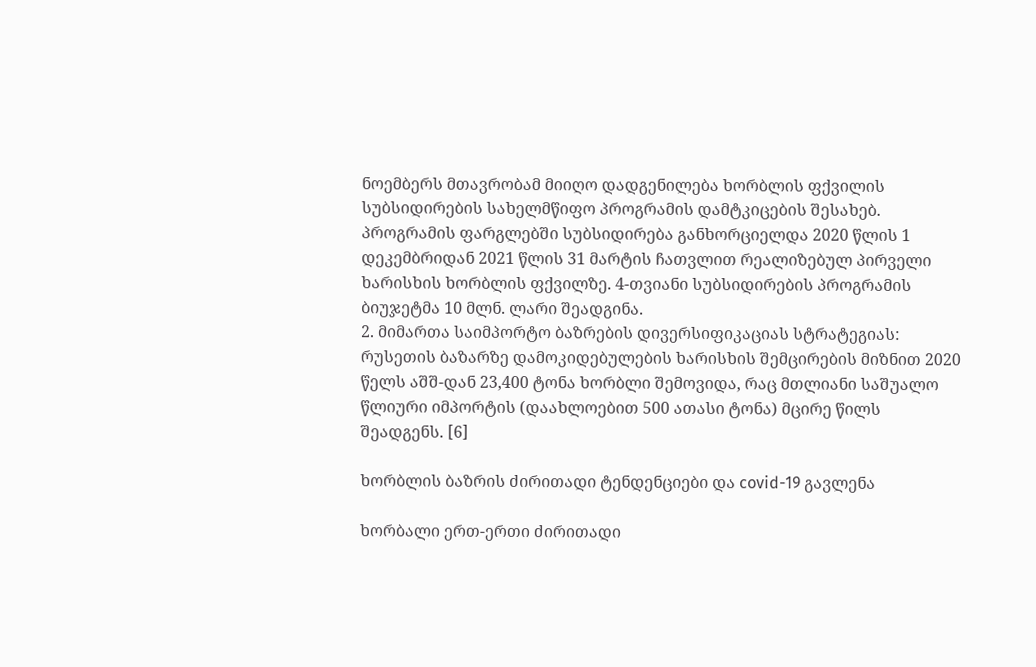ნოემბერს მთავრობამ მიიღო დადგენილება ხორბლის ფქვილის სუბსიდირების სახელმწიფო პროგრამის დამტკიცების შესახებ. პროგრამის ფარგლებში სუბსიდირება განხორციელდა 2020 წლის 1 დეკემბრიდან 2021 წლის 31 მარტის ჩათვლით რეალიზებულ პირველი ხარისხის ხორბლის ფქვილზე. 4-თვიანი სუბსიდირების პროგრამის ბიუჯეტმა 10 მლნ. ლარი შეადგინა.
2. მიმართა საიმპორტო ბაზრების დივერსიფიკაციას სტრატეგიას: რუსეთის ბაზარზე დამოკიდებულების ხარისხის შემცირების მიზნით 2020 წელს აშშ-დან 23,400 ტონა ხორბლი შემოვიდა, რაც მთლიანი საშუალო წლიური იმპორტის (დაახლოებით 500 ათასი ტონა) მცირე წილს შეადგენს. [6]

ხორბლის ბაზრის ძირითადი ტენდენციები და covid-19 გავლენა

ხორბალი ერთ-ერთი ძირითადი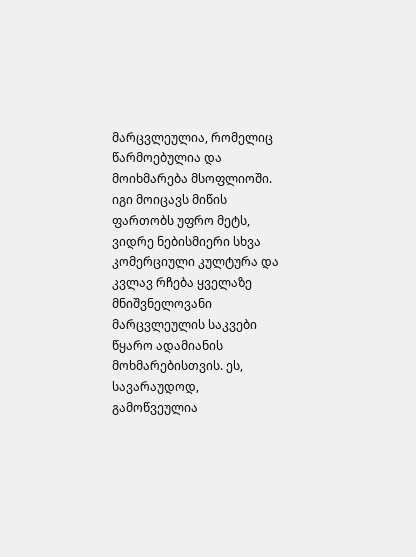მარცვლეულია, რომელიც წარმოებულია და მოიხმარება მსოფლიოში. იგი მოიცავს მიწის ფართობს უფრო მეტს, ვიდრე ნებისმიერი სხვა კომერციული კულტურა და კვლავ რჩება ყველაზე მნიშვნელოვანი მარცვლეულის საკვები წყარო ადამიანის მოხმარებისთვის. ეს, სავარაუდოდ, გამოწვეულია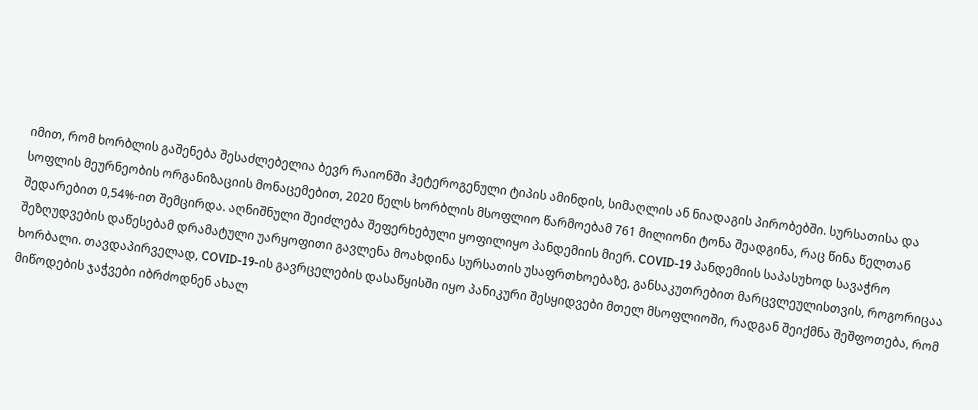იმით, რომ ხორბლის გაშენება შესაძლებელია ბევრ რაიონში ჰეტეროგენული ტიპის ამინდის, სიმაღლის ან ნიადაგის პირობებში. სურსათისა და სოფლის მეურნეობის ორგანიზაციის მონაცემებით, 2020 წელს ხორბლის მსოფლიო წარმოებამ 761 მილიონი ტონა შეადგინა, რაც წინა წელთან შედარებით 0,54%-ით შემცირდა. აღნიშნული შეიძლება შეფერხებული ყოფილიყო პანდემიის მიერ. COVID-19 პანდემიის საპასუხოდ სავაჭრო შეზღუდვების დაწესებამ დრამატული უარყოფითი გავლენა მოახდინა სურსათის უსაფრთხოებაზე, განსაკუთრებით მარცვლეულისთვის, როგორიცაა ხორბალი. თავდაპირველად, COVID-19-ის გავრცელების დასაწყისში იყო პანიკური შესყიდვები მთელ მსოფლიოში, რადგან შეიქმნა შეშფოთება, რომ მიწოდების ჯაჭვები იბრძოდნენ ახალ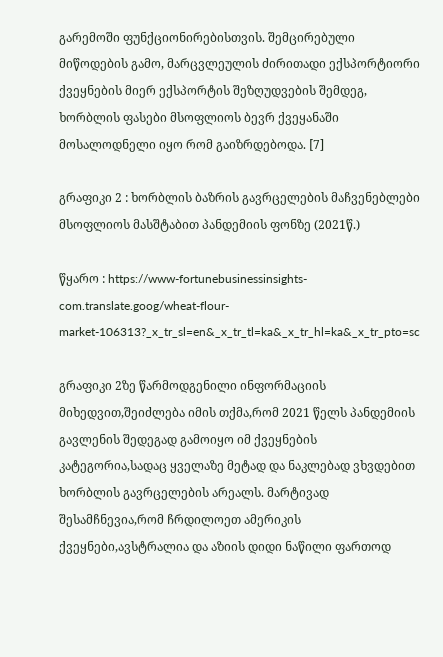გარემოში ფუნქციონირებისთვის. შემცირებული მიწოდების გამო, მარცვლეულის ძირითადი ექსპორტიორი ქვეყნების მიერ ექსპორტის შეზღუდვების შემდეგ, ხორბლის ფასები მსოფლიოს ბევრ ქვეყანაში მოსალოდნელი იყო რომ გაიზრდებოდა. [7]

გრაფიკი 2 : ხორბლის ბაზრის გავრცელების მაჩვენებლები მსოფლიოს მასშტაბით პანდემიის ფონზე (2021წ.)

წყარო : https://www-fortunebusinessinsights-com.translate.goog/wheat-flour-market-106313?_x_tr_sl=en&_x_tr_tl=ka&_x_tr_hl=ka&_x_tr_pto=sc

გრაფიკი 2ზე წარმოდგენილი ინფორმაციის მიხედვით,შეიძლება იმის თქმა,რომ 2021 წელს პანდემიის გავლენის შედეგად გამოიყო იმ ქვეყნების კატეგორია,სადაც ყველაზე მეტად და ნაკლებად ვხვდებით ხორბლის გავრცელების არეალს. მარტივად შესამჩნევია,რომ ჩრდილოეთ ამერიკის ქვეყნები,ავსტრალია და აზიის დიდი ნაწილი ფართოდ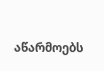აწარმოებს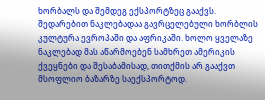ხორბალს და შემდეგ ექსპორტზეც გააქვს. შედარებით ნაკლებადაა გავრცელებული ხორბლის კულტურა ევროპაში და აფრიკაში. ხოლო ყველაზე ნაკლებად მას აწარმოებენ სამხრეთ ამერიკის ქვეყნები და შესაბამისად, თითქმის არ გააქვთ მსოფლიო ბაზარზე საექსპორტოდ.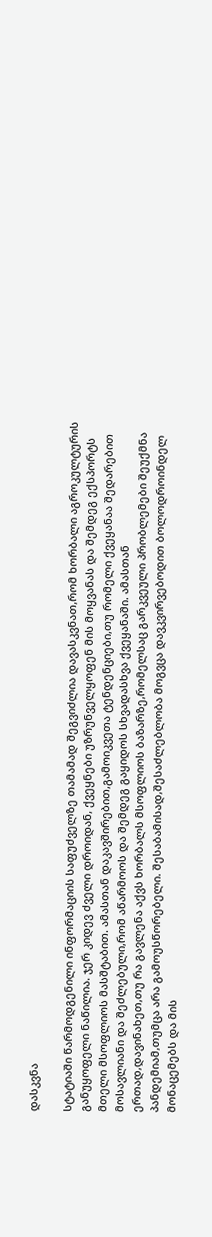დასკვნა

სტატიაში წარმოდგენილი ინფორმაციის საფუძველზე თამამად შეგვიძლია დავასკვნათ,რომ ხორბალი აგროკულტურის განუყოფელი ნაწილია. ჯერ კიდევ ძველი დროიდან, ქვეყნები უზრუნველყოფენ მის მოყვანას და შემდეგ ექსპორტს მთელი მსოფლიოს მასშტაბით. ამასთან დაკავშირებით,გამოიკვეთა ტენდენციები,თუ რომელი ქვეყანაა შედარებით მოსავლიანი და შეძლებული,რომ აწარმოოს და შემდეგ გაყიდოს სხვადასხვა ქვეყანაში. ამასთან ერთად,დავინახეთ,თუ რა გავლენა აქვს ხორბალს მსოფლიოს ბაზარზე,რომელსაც გარკვეული პრობლემები შეუქმნა პანდემიამ,თუმცა არა გამოუსწორებელი. შესაბამისად,შესაძლებლობა მოგვცა დავკვირვებოდით ბოლოდროინდელ მონაცემებს და მის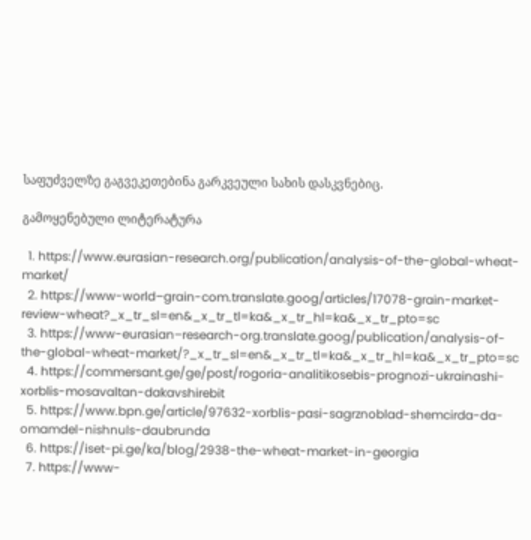საფუძველზე გაგვეკეთებინა გარკვეული სახის დასკვნებიც.

გამოყენებული ლიტერატურა

  1. https://www.eurasian-research.org/publication/analysis-of-the-global-wheat-market/
  2. https://www-world–grain-com.translate.goog/articles/17078-grain-market-review-wheat?_x_tr_sl=en&_x_tr_tl=ka&_x_tr_hl=ka&_x_tr_pto=sc
  3. https://www-eurasian–research-org.translate.goog/publication/analysis-of-the-global-wheat-market/?_x_tr_sl=en&_x_tr_tl=ka&_x_tr_hl=ka&_x_tr_pto=sc
  4. https://commersant.ge/ge/post/rogoria-analitikosebis-prognozi-ukrainashi-xorblis-mosavaltan-dakavshirebit
  5. https://www.bpn.ge/article/97632-xorblis-pasi-sagrznoblad-shemcirda-da-omamdel-nishnuls-daubrunda
  6. https://iset-pi.ge/ka/blog/2938-the-wheat-market-in-georgia
  7. https://www-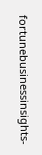fortunebusinessinsights-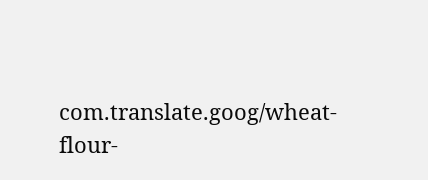com.translate.goog/wheat-flour-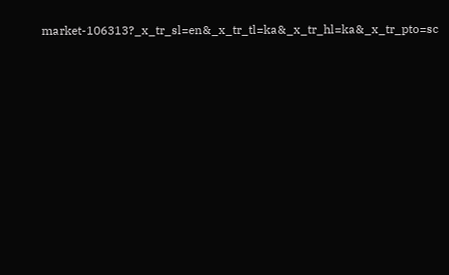market-106313?_x_tr_sl=en&_x_tr_tl=ka&_x_tr_hl=ka&_x_tr_pto=sc